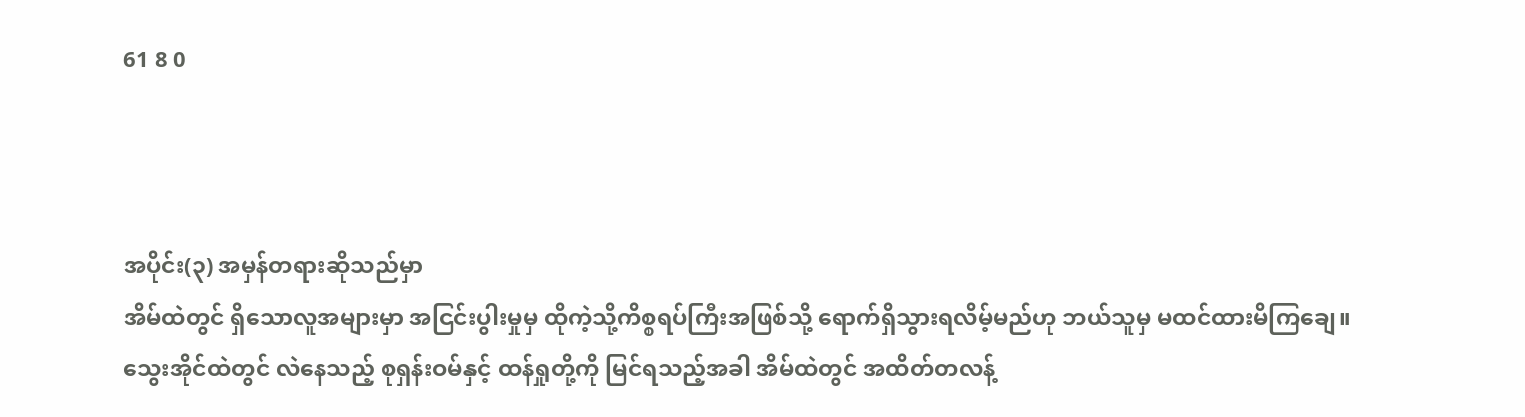61 8 0



အပိုင်း(၃) အမှန်တရားဆိုသည်မှာ
အိမ်ထဲတွင် ရှိသောလူအများမှာ အငြင်းပွါးမှုမှ ထိုကဲ့သို့ကိစ္စရပ်ကြီးအဖြစ်သို့ ရောက်ရှိသွားရလိမ့်မည်ဟု ဘယ်သူမှ မထင်ထားမိကြချေ။
သွေးအိုင်ထဲတွင် လဲနေသည့် စုရှန်းဝမ်နှင့် ထန်ရှုတို့ကို မြင်ရသည့်အခါ အိမ်ထဲတွင် အထိတ်တလန့်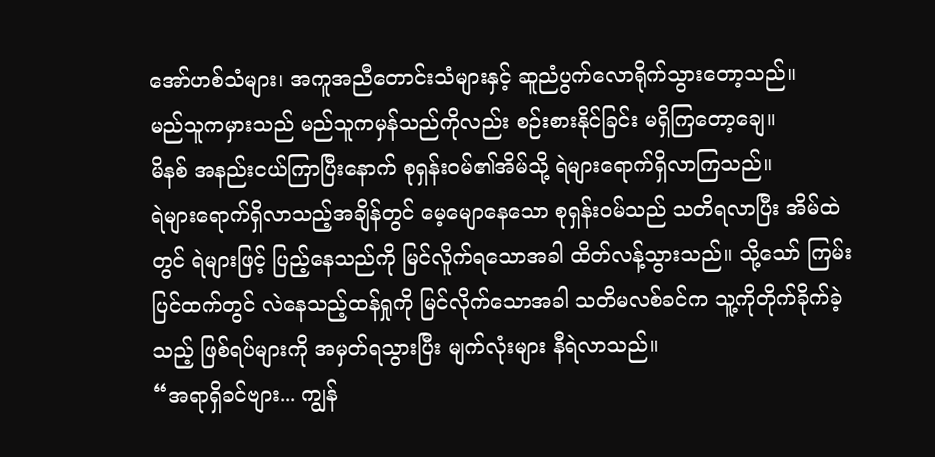အော်ဟစ်သံများ၊ အကူအညီတောင်းသံများနှင့် ဆူညံပွက်လောရိုက်သွားတော့သည်။
မည်သူကမှားသည် မည်သူကမှန်သည်ကိုလည်း စဉ်းစားနိုင်ခြင်း မရှိကြတော့ချေ။
မိနစ် အနည်းငယ်ကြာပြီးနောက် စုရှန်း၀မ်၏အိမ်သို့ ရဲများရောက်ရှိလာကြသည်။
ရဲများရောက်ရှိလာသည့်အချိန်တွင် မေ့မျောနေသော စုရှန်းဝမ်သည် သတိရလာပြီး အိမ်ထဲတွင် ရဲများဖြင့် ပြည့်နေသည်ကို မြင်လိူက်ရသောအခါ ထိတ်လန့်သွားသည်။ သို့သော် ကြမ်းပြင်ထက်တွင် လဲနေသည့်ထန်ရှုကို မြင်လိုက်သောအခါ သတိမလစ်ခင်က သူ့ကိုတိုက်ခိုက်ခဲ့သည့် ဖြစ်ရပ်များကို အမှတ်ရသွားပြီး မျက်လုံးများ နီရဲလာသည်။
“အရာရှိခင်ဗျား... ကျွန်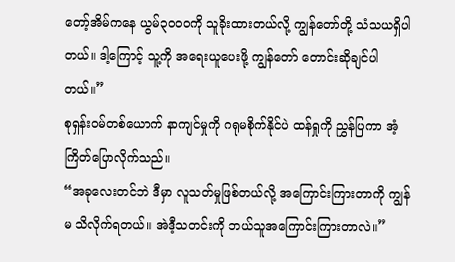တော့်အိမ်ကနေ ယွမ်၃၀၀၀ကို သူခိုးထားတယ်လို့ ကျွန်တော်တို့ သံသယရှိပါတယ်။ ဒါ့ကြောင့် သူ့ကို အရေးယူပေးဖို့ ကျွန်တော် တောင်းဆိုချင်ပါတယ်။”
စုရှန်း၀မ်တစ်ယောက် နာကျင်မှုကို ဂရုမစိုက်နိုင်ပဲ ထန်ရှုကို ညွှန်ပြကာ အံ့ကြိတ်ပြောလိုက်သည်။
“အခုလေးတင်ဘဲ ဒီမှာ လူသတ်မှုဖြစ်တယ်လို့ အကြောင်းကြားတာကို ကျွန်မ သိလိုက်ရတယ်။ အဲဒီ့သတင်းကို ဘယ်သူအကြောင်းကြားတာလဲ။”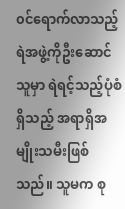၀င်ရောက်လာသည့် ရဲအဖွဲ့ကိုဦးဆောင်သူမှာ ရဲရင့်သည့်ပုံစံရှိသည့် အရာရှိအမျိုးသမီးဖြစ်သည်။ သူမက စု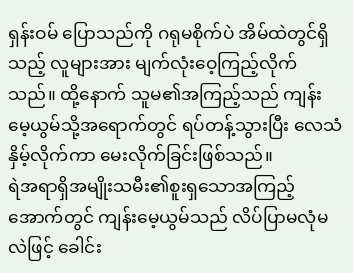ရှန်းဝမ် ပြောသည်ကို ဂရုမစိုက်ပဲ အိမ်ထဲတွင်ရှိသည့် လူများအား မျက်လုံးဝေ့ကြည့်လိုက်သည်။ ထို့နောက် သူမ၏အကြည့်သည် ကျန်းမေ့ယွမ်သို့အရောက်တွင် ရပ်တန့်သွားပြီး လေသံနှိမ့်လိုက်ကာ မေးလိုက်ခြင်းဖြစ်သည်။
ရဲအရာရှိအမျိုးသမီး၏စူးရှသောအကြည့်အောက်တွင် ကျန်းမေ့ယွမ်သည် လိပ်ပြာမလုံမလဲဖြင့် ခေါင်း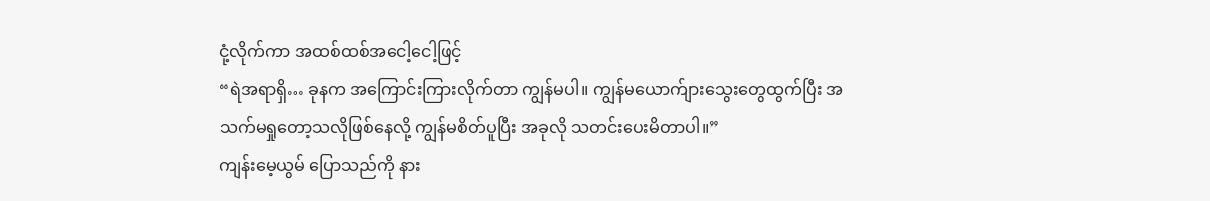ငုံ့လိုက်ကာ အထစ်ထစ်အငေါ့ငေါ့ဖြင့်
“ရဲအရာရှိ… ခုနက အကြောင်းကြားလိုက်တာ ကျွန်မပါ။ ကျွန်မယောက်ျားသွေးတွေထွက်ပြီး အသက်မရှုတော့သလိုဖြစ်နေလို့ ကျွန်မစိတ်ပူပြီး အခုလို သတင်းပေးမိတာပါ။”
ကျန်းမေ့ယွမ် ပြောသည်ကို နား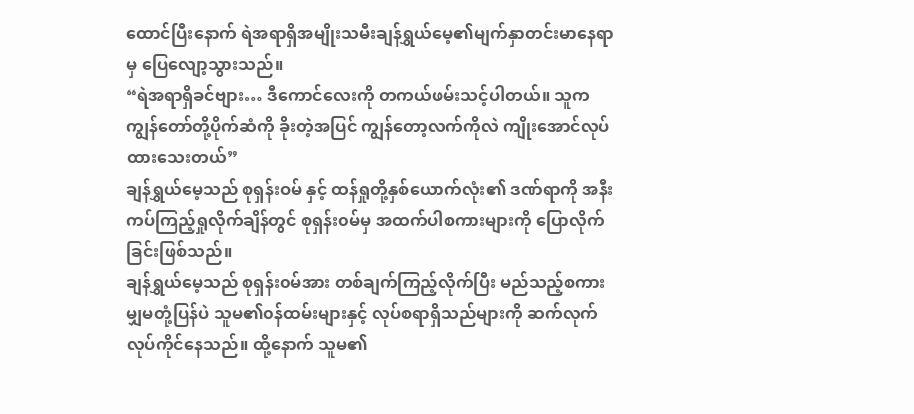ထောင်ပြီးနောက် ရဲအရာရှိအမျိုးသမီးချန်ရွှယ်မေ့၏မျက်နှာတင်းမာနေရာမှ ပြေလျော့သွားသည်။
“ရဲအရာရှိခင်ဗျား… ဒီကောင်လေးကို တကယ်ဖမ်းသင့်ပါတယ်။ သူက ကျွန်တော်တို့ပိုက်ဆံကို ခိုးတဲ့အပြင် ကျွန်တော့လက်ကိုလဲ ကျိုးအောင်လုပ်ထားသေးတယ်”
ချန်ရွှယ်မေ့သည် စုရှန်းဝမ် နှင့် ထန်ရှုတို့နှစ်ယောက်လုံး၏ ဒဏ်ရာကို အနီးကပ်ကြည့်ရှုလိုက်ချိန်တွင် စုရှန်း၀မ်မှ အထက်ပါစကားများကို ပြောလိုက်ခြင်းဖြစ်သည်။
ချန်ရွှယ်မေ့သည် စုရှန်း၀မ်အား တစ်ချက်ကြည့်လိုက်ပြီး မည်သည့်စကားမျှမတုံ့ပြန်ပဲ သူမ၏၀န်ထမ်းများနှင့် လုပ်စရာရှိသည်များကို ဆက်လုက်လုပ်ကိုင်နေသည်။ ထို့နောက် သူမ၏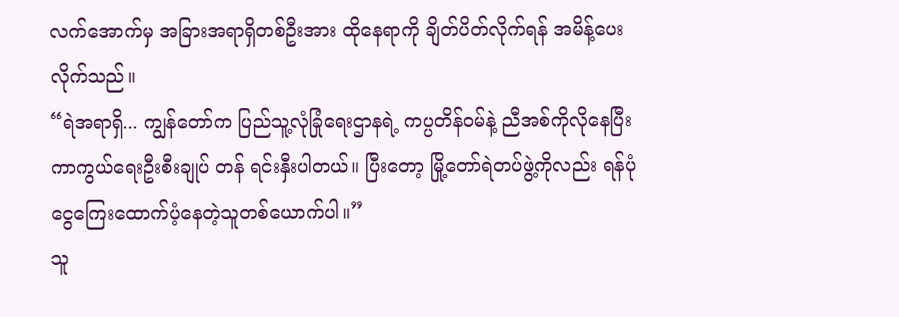လက်အောက်မှ အခြားအရာရှိတစ်ဦးအား ထိုနေရာကို ချိတ်ပိတ်လိုက်ရန် အမိန့်ပေးလိုက်သည်။
“ရဲအရာရှိ... ကျွန်တော်က ပြည်သူ့လုံခြုံရေးဌာနရဲ့ ကပ္ပတိန်ဝမ်နဲ့ ညီအစ်ကိုလိုနေပြီး ကာကွယ်ရေးဦးစီးချုပ် တန် ရင်းနှီးပါတယ်။ ပြီးတော့ မြို့တော်ရဲတပ်ဖွဲ့ကိုလည်း ရန်ပုံငွေကြေးထောက်ပံ့နေတဲ့သူတစ်ယောက်ပါ။”
သူ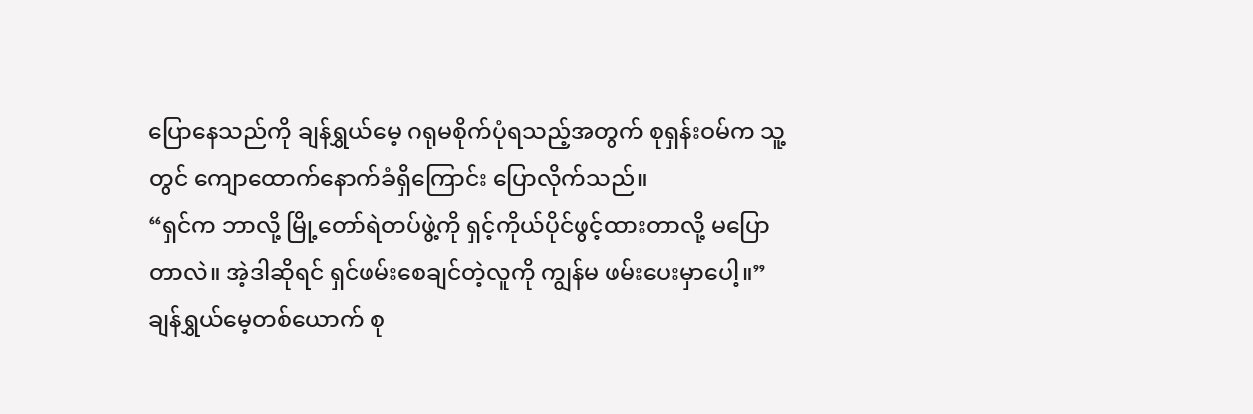ပြောနေသည်ကို ချန်ရွှယ်မေ့ ဂရုမစိုက်ပုံရသည့်အတွက် စုရှန်းဝမ်က သူ့တွင် ကျောထောက်နောက်ခံရှိကြောင်း ပြောလိုက်သည်။
“ရှင်က ဘာလို့ မြို့တော်ရဲတပ်ဖွဲ့ကို ရှင့်ကိုယ်ပိုင်ဖွင့်ထားတာလို့ မပြောတာလဲ။ အဲ့ဒါဆိုရင် ရှင်ဖမ်းစေချင်တဲ့လူကို ကျွန်မ ဖမ်းပေးမှာပေါ့။”
ချန်ရွှယ်မေ့တစ်ယောက် စု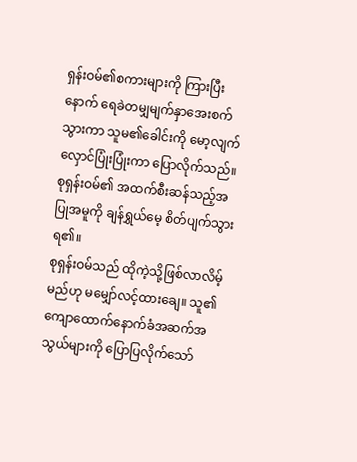ရှန်းဝမ်၏စကားများကို ကြားပြီးနောက် ရေခဲတမျှမျက်နှာအေးစက်သွားကာ သူမ၏ခေါင်းကို မော့လျက် လှောင်ပြုံးပြုံးကာ ပြောလိုက်သည်။ စုရှန်းဝမ်၏ အထက်စီးဆန်သည့်အပြုအမူကို ချန်ရွှယ်မေ့ စိတ်ပျက်သွားရ၏။
စုရှန်းဝမ်သည် ထိုကဲ့သို့ဖြစ်လာလိမ့်မည်ဟု မမျှော်လင့်ထားချေ။ သူ၏ကျောထောက်နောက်ခံအဆက်အသွယ်များကို ပြောပြလိုက်သော်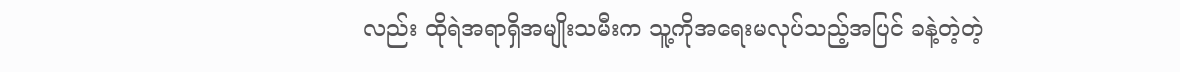လည်း ထိုရဲအရာရှိအမျိုးသမီးက သူ့ကိုအရေးမလုပ်သည့်အပြင် ခနဲ့တဲ့တဲ့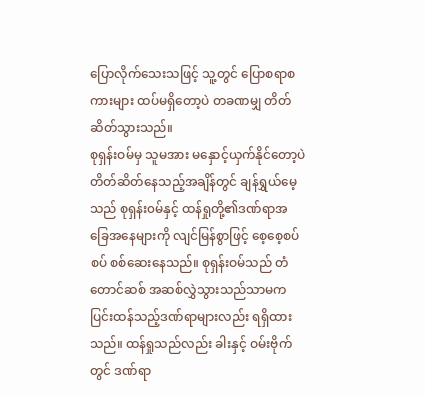ပြောလိုက်သေးသဖြင့် သူ့တွင် ပြောစရာစကားများ ထပ်မရှိတော့ပဲ တခဏမျှ တိတ်ဆိတ်သွားသည်။
စုရှန်းဝမ်မှ သူမအား မနှောင့်ယှက်နိုင်တော့ပဲ တိတ်ဆိတ်နေသည့်အချိန်တွင် ချန်ရွှယ်မေ့သည် စုရှန်း၀မ်နှင့် ထန်ရှုတို့၏ဒဏ်ရာအခြေအနေများကို လျင်မြန်စွာဖြင့် စေ့စေ့စပ်စပ် စစ်ဆေးနေသည်။ စုရှန်းဝမ်သည် တံတောင်ဆစ် အဆစ်လွှဲသွားသည်သာမက ပြင်းထန်သည့်ဒဏ်ရာများလည်း ရရှိထားသည်။ ထန်ရှုသည်လည်း ခါးနှင့် ဝမ်းဗိုက်တွင် ဒဏ်ရာ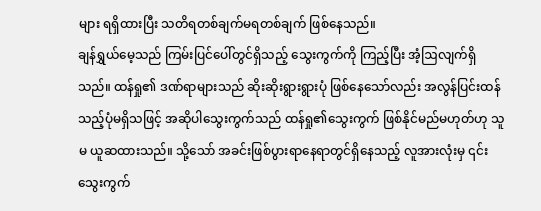များ ရရှိထားပြီး သတိရတစ်ချက်မရတစ်ချက် ဖြစ်နေသည်။
ချန်ရွှယ်မေ့သည် ကြမ်းပြင်ပေါ်တွင်ရှိသည့် သွေးကွက်ကို ကြည့်ပြီး အံ့ဩလျက်ရှိသည်။ ထန်ရှု၏ ဒဏ်ရာများသည် ဆိုးဆိုးရွားရွားပုံ ဖြစ်နေသော်လည်း အလွန်ပြင်းထန်သည့်ပုံမရှိသဖြင့် အဆိုပါသွေးကွက်သည် ထန်ရှု၏သွေးကွက် ဖြစ်နိုင်မည်မဟုတ်ဟု သူမ ယူဆထားသည်။ သို့သော် အခင်းဖြစ်ပွားရာနေရာတွင်ရှိနေသည့် လူအားလုံးမှ ၎င်းသွေးကွက်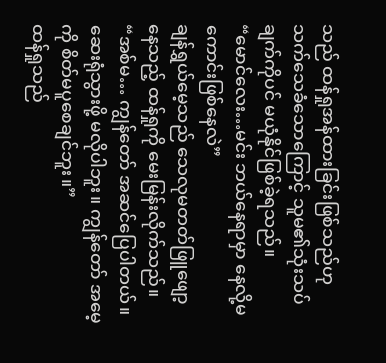သည် ထန်ရှုအန်ထားခြင်းဖြစ်သည်ဟု သက်သေခံသောကြောင့် သူမ၏သုံးသပ်ချက်ကိုပင် မယုံနိုင်ဖြစ်ခဲ့ရသည်။
“မောင်လေး…မင်း ဘယ်နေရာမှာ နေလို့မကောင်းဖြစ်နေလဲ”
ချန်ရွှယ်မေ့သည် သေလုမတတ်ဖြူဖျော့နေသည့် ထန်ရှုကို မေးမြန်းလိုက်သည်။
“အစ်မ… ကျွန်တော် အဆင်ပြေပါတယ်။ ဆေးရုံသွားဖို့ မလိုပါဘူး။ ကျွန်တော် အမေ့ကို စိတ်မပူစေချင်ဘူး။”
ထန်ရှုသည်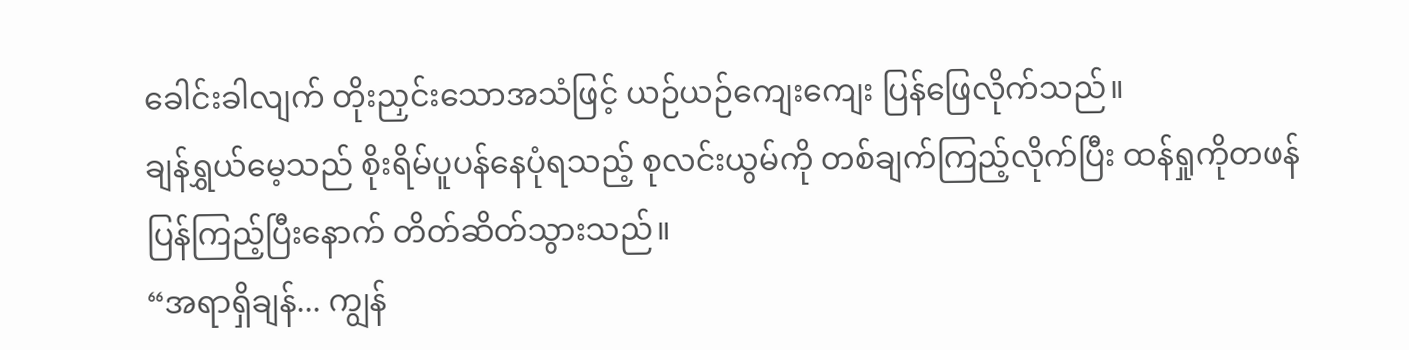ခေါင်းခါလျက် တိုးညှင်းသောအသံဖြင့် ယဉ်ယဉ်ကျေးကျေး ပြန်ဖြေလိုက်သည်။
ချန်ရွှယ်မေ့သည် စိုးရိမ်ပူပန်နေပုံရသည့် စုလင်းယွမ်ကို တစ်ချက်ကြည့်လိုက်ပြီး ထန်ရှုကိုတဖန် ပြန်ကြည့်ပြီးနောက် တိတ်ဆိတ်သွားသည်။
“အရာရှိချန်... ကျွန်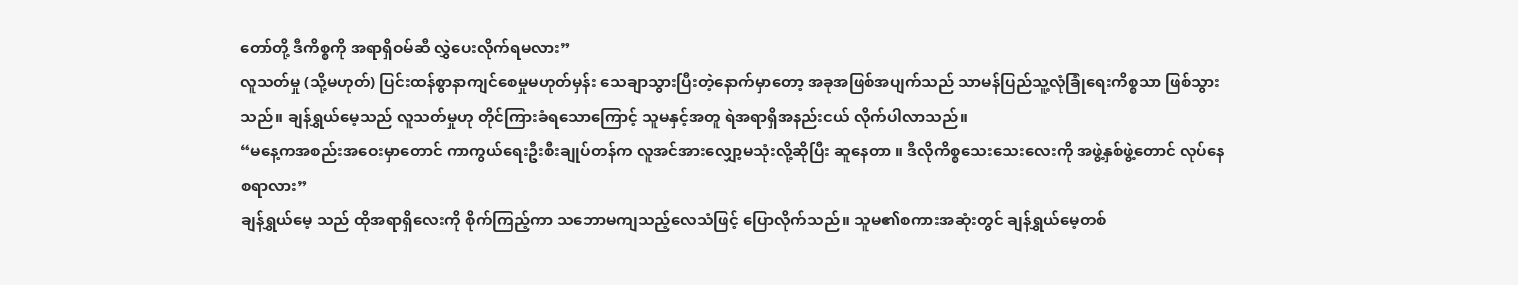တော်တို့ ဒီကိစ္စကို အရာရှိဝမ်ဆီ လွှဲပေးလိုက်ရမလား”
လူသတ်မှု (သို့မဟုတ်) ပြင်းထန်စွာနာကျင်စေမှုမဟုတ်မှန်း သေချာသွားပြီးတဲ့နောက်မှာတော့ အခုအဖြစ်အပျက်သည် သာမန်ပြည်သူ့လုံခြုံရေးကိစ္စသာ ဖြစ်သွားသည်။ ချန်ရွှယ်မေ့သည် လူသတ်မှုဟု တိုင်ကြားခံရသောကြောင့် သူမနှင့်အတူ ရဲအရာရှိအနည်းငယ် လိုက်ပါလာသည်။
“မနေ့ကအစည်းအဝေးမှာတောင် ကာကွယ်ရေးဦးစီးချုပ်တန်က လူအင်အားလျှော့မသုံးလို့ဆိုပြီး ဆူနေတာ ။ ဒီလိုကိစ္စသေးသေးလေးကို အဖွဲ့နှစ်ဖွဲ့တောင် လုပ်နေစရာလား”
ချန်ရွှယ်မေ့ သည် ထိုအရာရှိလေးကို စိုက်ကြည့်ကာ သဘောမကျသည့်လေသံဖြင့် ပြောလိုက်သည်။ သူမ၏စကားအဆုံးတွင် ချန်ရွှယ်မေ့တစ်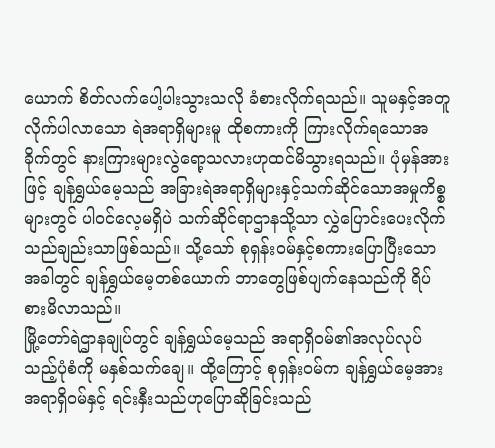ယောက် စိတ်လက်ပေါ့ပါးသွားသလို ခံစားလိုက်ရသည်။ သူမနှင့်အတူလိုက်ပါလာသော ရဲအရာရှိများမူ ထိုစကားကို ကြားလိုက်ရသောအခိုက်တွင် နားကြားများလွဲရော့သလားဟုထင်မိသွားရသည်။ ပုံမှန်အားဖြင့် ချန်ရွှယ်မေ့သည် အခြားရဲအရာရှိများနှင့်သက်ဆိုင်သောအမှုကိစ္စများတွင် ပါ၀င်လေ့မရှိပဲ သက်ဆိုင်ရာဌာနသို့သာ လွှဲပြောင်းပေးလိုက်သည်ချည်းသာဖြစ်သည်။ သို့သော် စုရှန်း၀မ်နှင့်စကားပြောပြီးသောအခါတွင် ချန်ရွှယ်မေ့တစ်ယောက် ဘာတွေဖြစ်ပျက်နေသည်ကို ရိပ်စားမိလာသည်။
မြို့တော်ရဲဌာနချုပ်တွင် ချန်ရွှယ်မေ့သည် အရာရှိဝမ်၏အလုပ်လုပ်သည့်ပုံစံကို မနှစ်သက်ချေ။ ထို့ကြောင့် စုရှန်းဝမ်က ချန်ရွှယ်မေ့အား အရာရှိဝမ်နှင့် ရင်းနှီးသည်ဟုပြောဆိုခြင်းသည်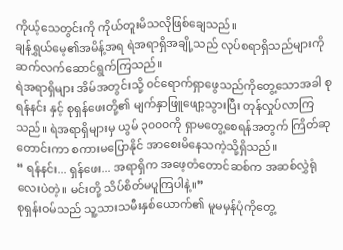ကိုယ့်သေတွင်းကို ကိုယ်တူးမိသလိုဖြစ်ချေသည်။
ချန်ရွှယ်မေ့၏အမိန့်အရ ရဲအရာရှိအချို့သည် လုပ်စရာရှိသည်များကို ဆက်လက်ဆောင်ရွက်ကြသည်။
ရဲအရာရှိများ အိမ်အတွင်းသို့ ၀င်ရောက်ရှာဖွေသည်ကိုတွေ့သောအခါ စုရန်နင်း နှင့် စုရှန်ဖေးတို့၏ မျက်နှာဖြူဖျော့သွားပြီး တုန်လှုပ်လာကြသည်။ ရဲအရာရှိများမှ ယွမ် ၃၀၀၀ကို ရှာမတွေ့စေရန်အတွက် ကြိတ်ဆုတောင်းကာ စကားမပြောနိုင် အာစေးမိနေသကဲ့သို့ရှိသည်။
“ ရန်နင်း... ရှန်ဖေး... အရာရှိက အဖေ့တံတောင်ဆစ်က အဆစ်လွှဲရုံလေးပဲတဲ့။ မင်းတို့ သိပ်စိတ်မပူကြပါနဲ့။”
စုရှန်းဝမ်သည် သူ့သားသမီးနှစ်ယောက်၏ မူမမှန်ပုံကိုတွေ့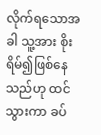လိုက်ရသောအခါ သူ့အား စိုးရိမ်၍ဖြစ်နေသည်ဟု ထင်သွားကာ ခပ်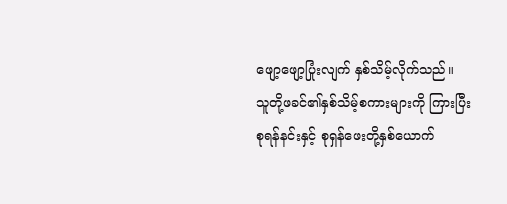ဖျော့ဖျော့ပြုံးလျက် နှစ်သိမ့်လိုက်သည်။
သူတို့ဖခင်၏နှစ်သိမ့်စကားများကို ကြားပြီး စုရန်နင်းနှင့် စုရှန်ဖေးတို့နှစ်ယောက်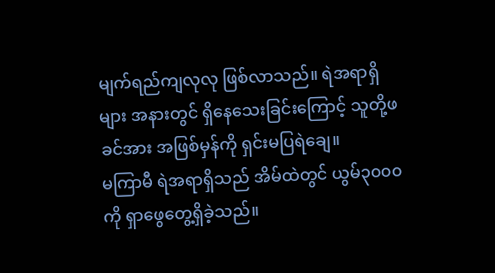မျက်ရည်ကျလုလု ဖြစ်လာသည်။ ရဲအရာရှိများ အနားတွင် ရှိနေသေးခြင်းကြောင့် သူတို့ဖခင်အား အဖြစ်မှန်ကို ရှင်းမပြရဲချေ။
မကြာမီ ရဲအရာရှိသည် အိမ်ထဲတွင် ယွမ်၃၀၀၀ကို ရှာဖွေတွေ့ရှိခဲ့သည်။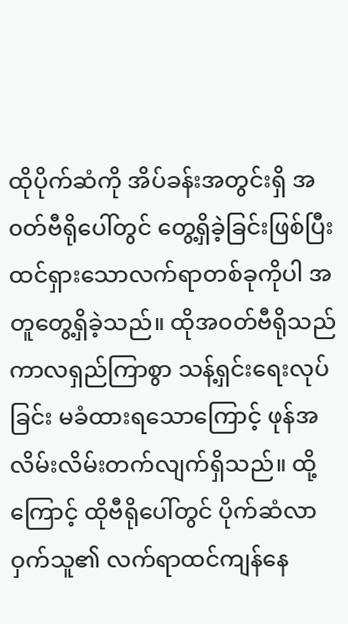ထိုပိုက်ဆံကို အိပ်ခန်းအတွင်းရှိ အ၀တ်ဗီရိုပေါ်တွင် တွေ့ရှိခဲ့ခြင်းဖြစ်ပြီး ထင်ရှားသောလက်ရာတစ်ခုကိုပါ အတူတွေ့ရှိခဲ့သည်။ ထိုအ၀တ်ဗီရိုသည် ကာလရှည်ကြာစွာ သန့်ရှင်းရေးလုပ်ခြင်း မခံထားရသောကြောင့် ဖုန်အလိမ်းလိမ်းတက်လျက်ရှိသည်။ ထို့ကြောင့် ထိုဗီရိုပေါ်တွင် ပိုက်ဆံလာဝှက်သူ၏ လက်ရာထင်ကျန်နေ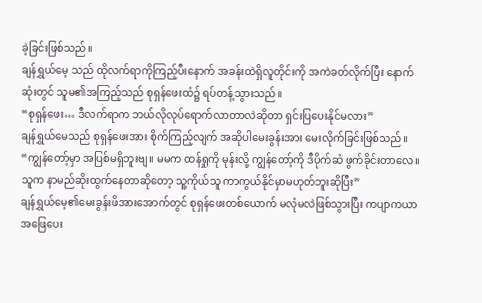ခဲ့ခြင်းဖြစ်သည်။
ချန်ရွှယ်မေ့ သည် ထိုလက်ရာကိုကြည့်ပီးနောက် အခန်းထဲရှိလူတိုင်းကို အကဲခတ်လိုက်ပြီး နောက်ဆုံးတွင် သူမ၏အကြည့်သည် စုရှန်ဖေးထံ၌ ရပ်တန့်သွားသည်။
“စုရှန်ဖေး… ဒီလက်ရာက ဘယ်လိုလုပ်ရောက်လာတာလဲဆိုတာ ရှင်းပြပေးနိုင်မလား”
ချန်ရွှယ်မေသည် စုရှန်ဖေးအား စိုက်ကြည့်လျက် အဆိုပါမေးခွန်းအား မေးလိုက်ခြင်းဖြစ်သည်။
“ကျွန်တော့်မှာ အပြစ်မရှိဘူးဗျ။ မမက ထန်ရှုကို မုန်းလို့ ကျွန်တော့်ကို ဒီပိုက်ဆံ ဖွက်ခိုင်းတာလေ။ သူက နာမည်ဆိုးထွက်နေတာဆိုတော့ သူ့ကိုယ်သူ ကာကွယ်နိုင်မှာမဟုတ်ဘူးဆိုပြီး”
ချန်ရွှယ်မေ့၏မေးခွန်းဖိအားအောက်တွင် စုရှန်ဖေးတစ်ယောက် မလုံမလဲဖြစ်သွားပြီး ကပျာကယာ အဖြေပေး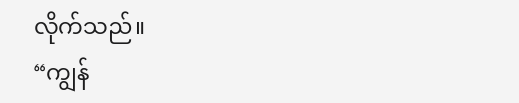လိုက်သည်။
“ကျွန်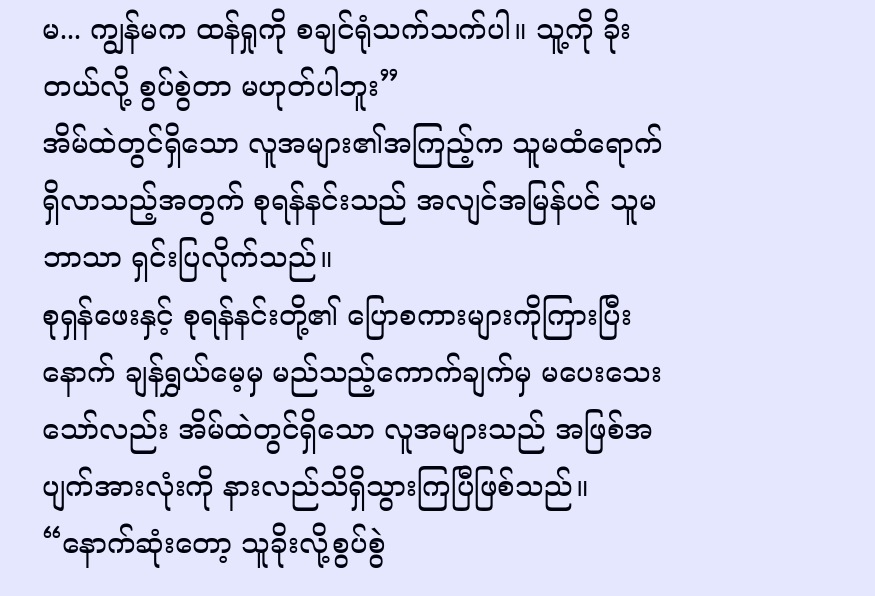မ... ကျွန်မက ထန်ရှုကို စချင်ရုံသက်သက်ပါ။ သူ့ကို ခိုးတယ်လို့ စွပ်စွဲတာ မဟုတ်ပါဘူး”
အိမ်ထဲတွင်ရှိသော လူအများ၏အကြည့်က သူမထံရောက်ရှိလာသည့်အတွက် စုရန်နင်းသည် အလျင်အမြန်ပင် သူမဘာသာ ရှင်းပြလိုက်သည်။
စုရှန်ဖေးနှင့် စုရန်နင်းတို့၏ ပြောစကားများကိုကြားပြီးနောက် ချန်ရွှယ်မေ့မှ မည်သည့်ကောက်ချက်မှ မပေးသေးသော်လည်း အိမ်ထဲတွင်ရှိသော လူအများသည် အဖြစ်အပျက်အားလုံးကို နားလည်သိရှိသွားကြပြီဖြစ်သည်။
“နောက်ဆုံးတော့ သူခိုးလို့စွပ်စွဲ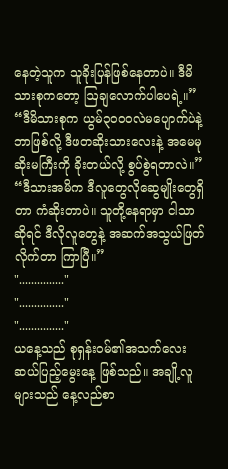နေတဲ့သူက သူခိုးပြန်ဖြစ်နေတာပဲ။ ဒီမိသားစုကတော့ ဩချလောက်ပါပေရဲ့။”
“ဒီမိသားစုက ယွမ်၃၀၀၀လဲမပျောက်ပဲနဲ့ ဘာဖြစ်လို့ ဒီဖတဆိုးသားလေးနဲ့ အမေမုဆိုးမကြီးကို ခိုးတယ်လို့ စွပ်စွဲရတာလဲ။”
“ဒီသားအမိက ဒီလူတွေလိုဆွေမျိုးတွေရှိတာ ကံဆိုးတာပဲ။ သူတို့နေရာမှာ ငါသာဆိုရင် ဒီလိုလူတွေနဲ့ အဆက်အသွယ်ဖြတ်လိုက်တာ ကြာပြီ။”
"..............."
"..............."
"..............."
ယနေ့သည် စုရှန်းဝမ်၏အသက်လေးဆယ်ပြည့်မွေးနေ့ ဖြစ်သည်။ အချို့လူများသည် နေ့လည်စာ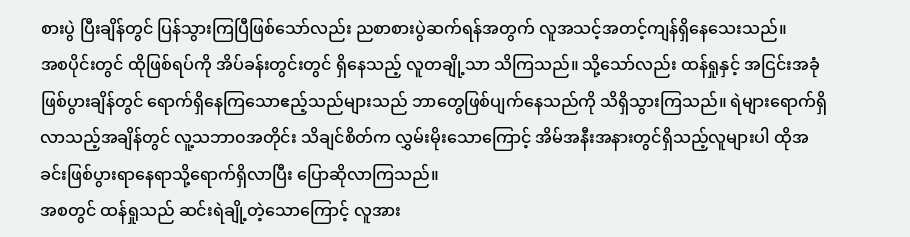စားပွဲ ပြီးချိန်တွင် ပြန်သွားကြပြီဖြစ်သော်လည်း ညစာစားပွဲဆက်ရန်အတွက် လူအသင့်အတင့်ကျန်ရှိနေသေးသည်။
အစပိုင်းတွင် ထိုဖြစ်ရပ်ကို အိပ်ခန်းတွင်းတွင် ရှိနေသည့် လူတချို့သာ သိကြသည်။ သို့သော်လည်း ထန်ရှုနှင့် အငြင်းအခုံဖြစ်ပွားချိန်တွင် ရောက်ရှိနေကြသောဧည့်သည်များသည် ဘာတွေဖြစ်ပျက်နေသည်ကို သိရှိသွားကြသည်။ ရဲများရောက်ရှိလာသည့်အချိန်တွင် လူ့သဘာ၀အတိုင်း သိချင်စိတ်က လွှမ်းမိုးသောကြောင့် အိမ်အနီးအနားတွင်ရှိသည့်လူများပါ ထိုအခင်းဖြစ်ပွားရာနေရာသို့ရောက်ရှိလာပြီး ပြောဆိုလာကြသည်။
အစတွင် ထန်ရှုသည် ဆင်းရဲချို့တဲ့သောကြောင့် လူအား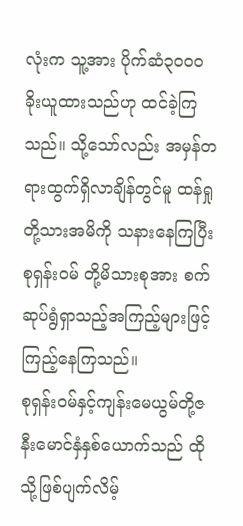လုံးက သူ့အား ပိုက်ဆံ၃၀၀၀ခိုးယူထားသည်ဟု ထင်ခဲ့ကြသည်။ သို့သော်လည်း အမှန်တရားထွက်ရှိလာချိန်တွင်မူ ထန်ရှုတို့သားအမိကို သနားနေကြပြီး စုရှန်းဝမ် တို့မိသားစုအား စက်ဆုပ်ရွံရှာသည့်အကြည့်များဖြင့် ကြည့်နေကြသည်။
စုရှန်း၀မ်နှင့်ကျန်းမေယွမ်တို့ဇနီးမောင်နှံနှစ်ယောက်သည် ထိုသို့ဖြစ်ပျက်လိမ့်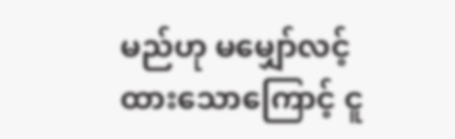မည်ဟု မမျှော်လင့်ထားသောကြောင့် ငူ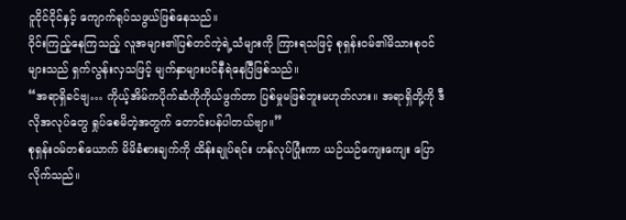ငူငိုင်ငိုင်နှင့် ကျောက်ရုပ်သဖွယ်ဖြစ်နေသည်။
ဝိုင်းကြည့်နေကြသည့် လူအများ၏ပြစ်တင်ကဲ့ရဲ့သံများကို ကြားရသဖြင့် စုရှန်းဝမ်၏မိသားစုဝင်များသည် ရှက်လွန်းလှသဖြင့် မျက်နှာများပင်နီရဲနေပြီဖြစ်သည်။
“အရာရှိခင်ဗျ… ကိုယ့်အိမ်ကပိုက်ဆံကိုကိုယ်ဖွက်တာ ပြစ်မှုမဖြစ်ဘူးမဟုတ်လား။ အရာရှိတို့ကို ဒီလိုအလုပ်တွေ ရှုပ်စေမိတဲ့အတွက် တောင်းပန်ပါတယ်ဗျာ။”
စုရှန်း၀မ်တစ်ယောက် မိမိခံစားချက်ကို ထိန်းချုပ်ရင်း ဟန်လုပ်ပြုံးကာ ယဉ်ယဉ်ကျေးကျေး ပြောလိုက်သည်။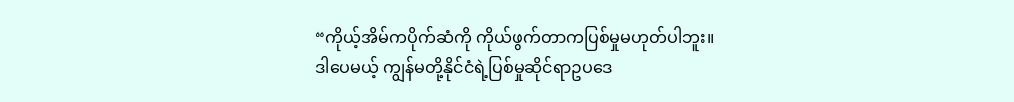“ကိုယ့်အိမ်ကပိုက်ဆံကို ကိုယ်ဖွက်တာကပြစ်မှုမဟုတ်ပါဘူး။ ဒါပေမယ့် ကျွန်မတို့နိုင်ငံရဲ့ပြစ်မှုဆိုင်ရာဥပဒေ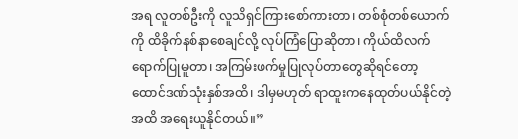အရ လူတစ်ဦးကို လူသိရှင်ကြားစော်ကားတာ၊ တစ်စုံတစ်ယောက်ကို ထိခိုက်နစ်နာစေချင်လို့ လုပ်ကြံပြောဆိုတာ၊ ကိုယ်ထိလက်ရောက်ပြုမူတာ၊ အကြမ်းဖက်မှုပြုလုပ်တာတွေဆိုရင်တော့ ထောင်ဒဏ်သုံးနှစ်အထိ၊ ဒါမှမဟုတ် ရာထူးကနေထုတ်ပယ်နိုင်တဲ့အထိ အရေးယူနိုင်တယ်။”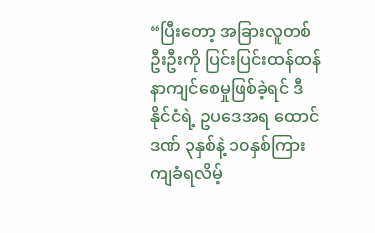“ပြီးတော့ အခြားလူတစ်ဦးဦးကို ပြင်းပြင်းထန်ထန် နာကျင်စေမှုဖြစ်ခဲ့ရင် ဒီနိုင်ငံရဲ့ ဥပဒေအရ ထောင်ဒဏ် ၃နှစ်နဲ့ ၁၀နှစ်ကြား ကျခံရလိမ့်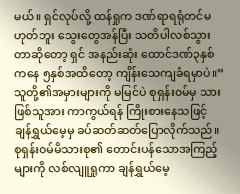မယ်။ ရှင်လုပ်လို့ ထန်ရှုက ဒဏ်ရာရရုံတင်မဟုတ်ဘူး သွေးတွေအန်ပြီး သတိပါလစ်သွားတာဆိုတော့ ရှင် အနည်းဆုံး ထောင်ဒဏ်၃နှစ်ကနေ ၅နှစ်အထိတော့ ကျိန်းသေကျခံရမှာပဲ။”
သူတို့၏အမှားများကို မမြင်ပဲ စုရှန်း၀မ်မှ သားဖြစ်သူအား ကာကွယ်ရန် ကြိုးစားနေသဖြင့် ချန်ရွှယ်မေ့မှ ခပ်ဆတ်ဆတ်ပြောလိုက်သည်။
စုရှန်း၀မ်မိသားစု၏ တောင်းပန်သောအကြည့်များကို လစ်လျူရှုကာ ချန်ရွှယ်မေ့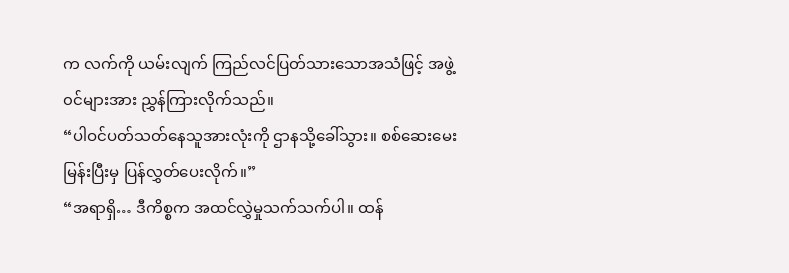က လက်ကို ယမ်းလျက် ကြည်လင်ပြတ်သားသောအသံဖြင့် အဖွဲ့၀င်များအား ညွှန်ကြားလိုက်သည်။
“ပါဝင်ပတ်သတ်နေသူအားလုံးကို ဌာနသို့ခေါ်သွား။ စစ်ဆေးမေးမြန်းပြီးမှ ပြန်လွှတ်ပေးလိုက်။”
“အရာရှိ… ဒီကိစ္စက အထင်လွှဲမှုသက်သက်ပါ။ ထန်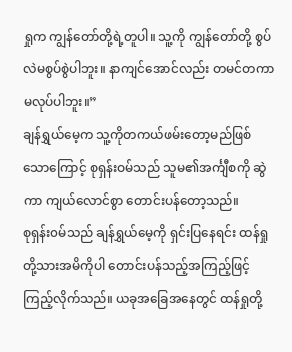ရှုက ကျွန်တော်တို့ရဲ့တူပါ။ သူ့ကို ကျွန်တော်တို့ စွပ်လဲမစွပ်စွဲပါဘူး။ နာကျင်အောင်လည်း တမင်တကာမလုပ်ပါဘူး။”
ချန်ရွှယ်မေ့က သူ့ကိုတကယ်ဖမ်းတော့မည်ဖြစ်သောကြောင့် စုရှန်းဝမ်သည် သူမ၏အင်္ကျီစကို ဆွဲကာ ကျယ်လောင်စွာ တောင်းပန်တော့သည်။
စုရှန်း၀မ်သည် ချန်ရွှယ်မေ့ကို ရှင်းပြနေရင်း ထန်ရှုတို့သားအမိကိုပါ တောင်းပန်သည့်အကြည့်ဖြင့် ကြည့်လိုက်သည်။ ယခုအခြေအနေတွင် ထန်ရှုတို့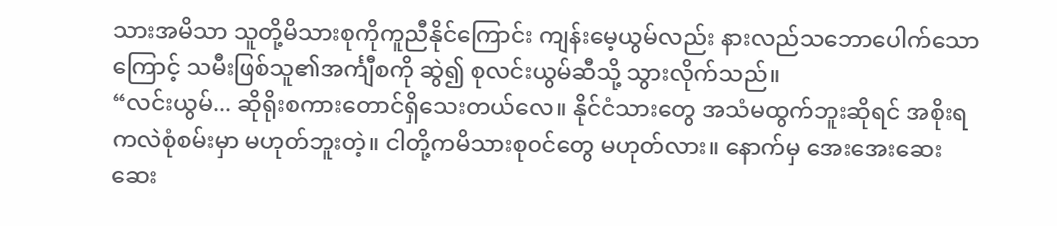သားအမိသာ သူတို့မိသားစုကိုကူညီနိုင်ကြောင်း ကျန်းမေ့ယွမ်လည်း နားလည်သဘောပေါက်သောကြောင့် သမီးဖြစ်သူ၏အင်္ကျီစကို ဆွဲ၍ စုလင်းယွမ်ဆီသို့ သွားလိုက်သည်။
“လင်းယွမ်... ဆိုရိုးစကားတောင်ရှိသေးတယ်လေ။ နိုင်ငံသားတွေ အသံမထွက်ဘူးဆိုရင် အစိုးရကလဲစုံစမ်းမှာ မဟုတ်ဘူးတဲ့။ ငါတို့ကမိသားစု၀င်တွေ မဟုတ်လား။ နောက်မှ အေးအေးဆေးဆေး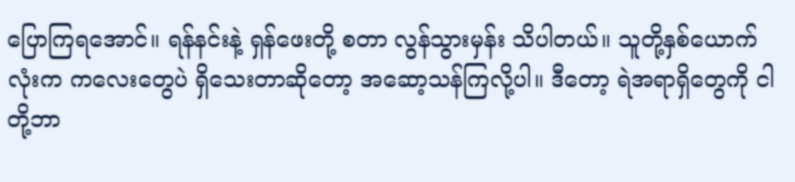ပြောကြရအောင်။ ရန်နင်းနဲ့ ရှန်ဖေးတို့ စတာ လွန်သွားမှန်း သိပါတယ်။ သူတို့နှစ်ယောက်လုံးက ကလေးတွေပဲ ရှိသေးတာဆိုတော့ အဆော့သန်ကြလို့ပါ။ ဒီတော့ ရဲအရာရှိတွေကို ငါတို့ဘာ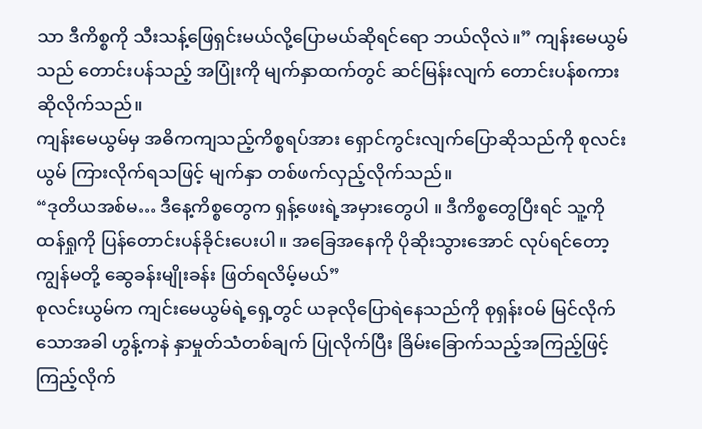သာ ဒီကိစ္စကို သီးသန့်ဖြေရှင်းမယ်လို့ပြောမယ်ဆိုရင်ရော ဘယ်လိုလဲ။” ကျန်းမေယွမ်သည် တောင်းပန်သည့် အပြုံးကို မျက်နှာထက်တွင် ဆင်မြန်းလျက် တောင်းပန်စကားဆိုလိုက်သည်။
ကျန်းမေယွမ်မှ အဓိကကျသည့်ကိစ္စရပ်အား ရှောင်ကွင်းလျက်ပြောဆိုသည်ကို စုလင်းယွမ် ကြားလိုက်ရသဖြင့် မျက်နှာ တစ်ဖက်လှည့်လိုက်သည်။
“ဒုတိယအစ်မ… ဒီနေ့ကိစ္စတွေက ရှန့်ဖေးရဲ့အမှားတွေပါ ။ ဒီကိစ္စတွေပြီးရင် သူ့ကို ထန်ရှုကို ပြန်တောင်းပန်ခိုင်းပေးပါ။ အခြေအနေကို ပိုဆိုးသွားအောင် လုပ်ရင်တော့ ကျွန်မတို့ ဆွေခန်းမျိုးခန်း ဖြတ်ရလိမ့်မယ်”
စုလင်းယွမ်က ကျင်းမေယွမ်ရဲ့ရှေ့တွင် ယခုလိုပြောရဲနေသည်ကို စုရှန်း၀မ် မြင်လိုက်သောအခါ ဟွန့်ကနဲ နှာမှုတ်သံတစ်ချက် ပြုလိုက်ပြီး ခြိမ်းခြောက်သည့်အကြည့်ဖြင့် ကြည့်လိုက်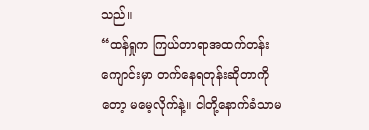သည်။
“ထန်ရှုက ကြယ်တာရာအထက်တန်းကျောင်းမှာ တက်နေရတုန်းဆိုတာကိုတော့ မမေ့လိုက်နဲ့။ ငါတို့နောက်ခံသာမ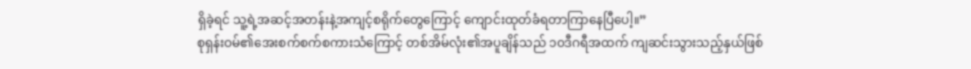ရှိခဲ့ရင် သူ့ရဲ့အဆင့်အတန်းနဲ့အကျင့်စရိုက်တွေကြောင့် ကျောင်းထုတ်ခံရတာကြာနေပြီပေါ့။”
စုရှန်းဝမ်၏အေးစက်စက်စကားသံကြောင့် တစ်အိမ်လုံး၏အပူချိန်သည် ၁၀ဒီဂရီအထက် ကျဆင်းသွားသည့်နှယ်ဖြစ်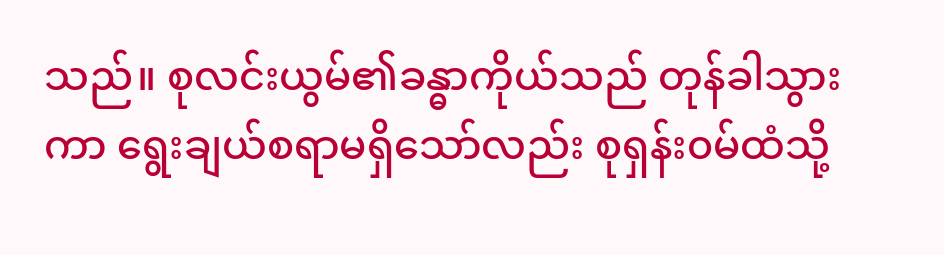သည်။ စုလင်းယွမ်၏ခန္ဓာကိုယ်သည် တုန်ခါသွားကာ ရွေးချယ်စရာမရှိသော်လည်း စုရှန်း၀မ်ထံသို့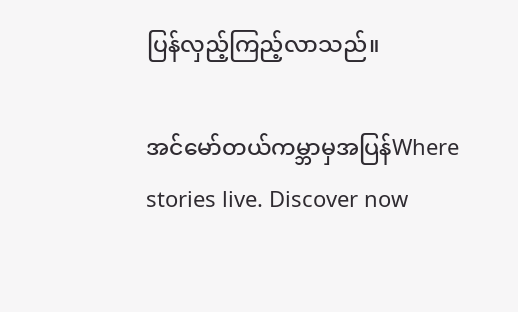ပြန်လှည့်ကြည့်လာသည်။

အင်မော်တယ်ကမ္ဘာမှအပြန်Where stories live. Discover now